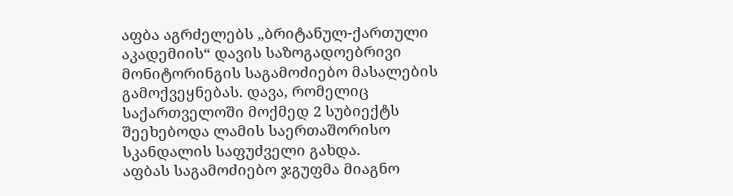აფბა აგრძელებს „ბრიტანულ-ქართული აკადემიის“ დავის საზოგადოებრივი მონიტორინგის საგამოძიებო მასალების გამოქვეყნებას. დავა, რომელიც საქართველოში მოქმედ 2 სუბიექტს შეეხებოდა ლამის საერთაშორისო სკანდალის საფუძველი გახდა.
აფბას საგამოძიებო ჯგუფმა მიაგნო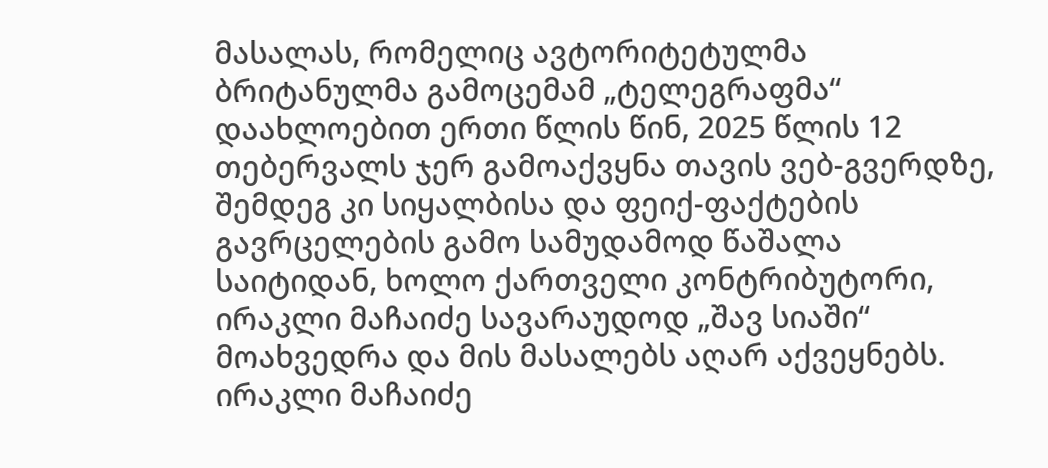მასალას, რომელიც ავტორიტეტულმა ბრიტანულმა გამოცემამ „ტელეგრაფმა“ დაახლოებით ერთი წლის წინ, 2025 წლის 12 თებერვალს ჯერ გამოაქვყნა თავის ვებ-გვერდზე, შემდეგ კი სიყალბისა და ფეიქ-ფაქტების გავრცელების გამო სამუდამოდ წაშალა საიტიდან, ხოლო ქართველი კონტრიბუტორი, ირაკლი მაჩაიძე სავარაუდოდ „შავ სიაში“ მოახვედრა და მის მასალებს აღარ აქვეყნებს.
ირაკლი მაჩაიძე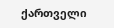ქართველი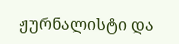ჟურნალისტი და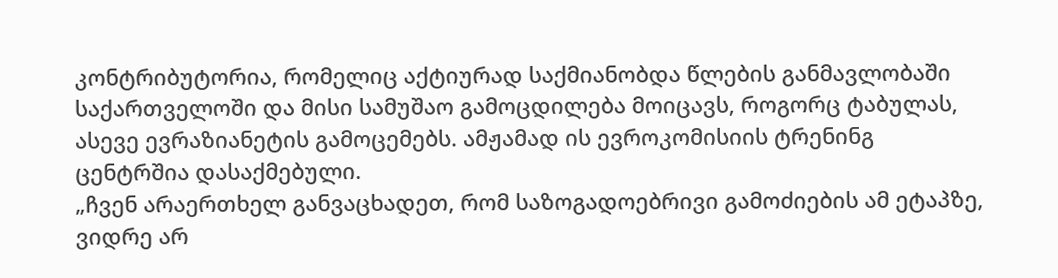კონტრიბუტორია, რომელიც აქტიურად საქმიანობდა წლების განმავლობაში საქართველოში და მისი სამუშაო გამოცდილება მოიცავს, როგორც ტაბულას, ასევე ევრაზიანეტის გამოცემებს. ამჟამად ის ევროკომისიის ტრენინგ ცენტრშია დასაქმებული.
„ჩვენ არაერთხელ განვაცხადეთ, რომ საზოგადოებრივი გამოძიების ამ ეტაპზე, ვიდრე არ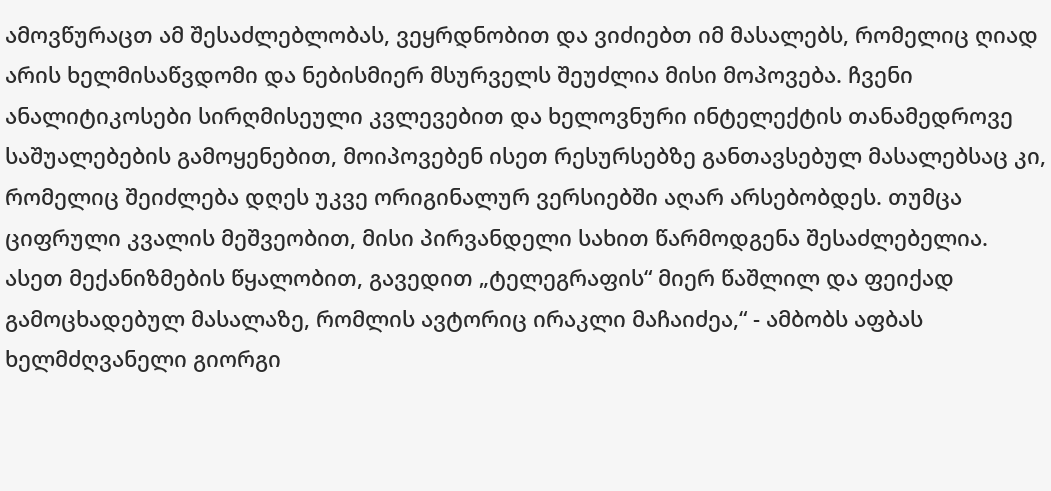ამოვწურაცთ ამ შესაძლებლობას, ვეყრდნობით და ვიძიებთ იმ მასალებს, რომელიც ღიად არის ხელმისაწვდომი და ნებისმიერ მსურველს შეუძლია მისი მოპოვება. ჩვენი ანალიტიკოსები სირღმისეული კვლევებით და ხელოვნური ინტელექტის თანამედროვე საშუალებების გამოყენებით, მოიპოვებენ ისეთ რესურსებზე განთავსებულ მასალებსაც კი, რომელიც შეიძლება დღეს უკვე ორიგინალურ ვერსიებში აღარ არსებობდეს. თუმცა ციფრული კვალის მეშვეობით, მისი პირვანდელი სახით წარმოდგენა შესაძლებელია. ასეთ მექანიზმების წყალობით, გავედით „ტელეგრაფის“ მიერ წაშლილ და ფეიქად გამოცხადებულ მასალაზე, რომლის ავტორიც ირაკლი მაჩაიძეა,“ - ამბობს აფბას ხელმძღვანელი გიორგი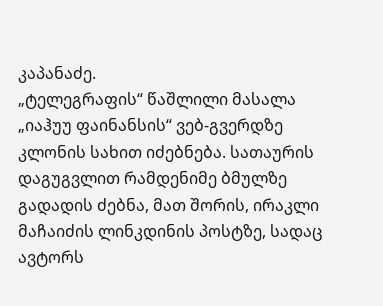კაპანაძე.
„ტელეგრაფის“ წაშლილი მასალა „იაჰუუ ფაინანსის“ ვებ-გვერდზე კლონის სახით იძებნება. სათაურის დაგუგვლით რამდენიმე ბმულზე გადადის ძებნა, მათ შორის, ირაკლი მაჩაიძის ლინკდინის პოსტზე, სადაც ავტორს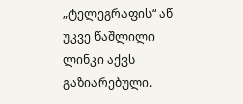„ტელეგრაფის“ აწ უკვე წაშლილი ლინკი აქვს გაზიარებული.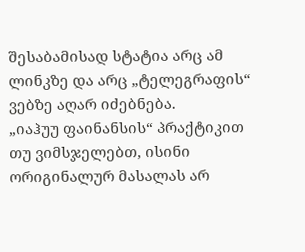შესაბამისად სტატია არც ამ ლინკზე და არც „ტელეგრაფის“ ვებზე აღარ იძებნება.
„იაჰუუ ფაინანსის“ პრაქტიკით თუ ვიმსჯელებთ, ისინი ორიგინალურ მასალას არ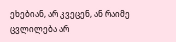ეხებიან, არ კვეცენ, ან რაიმე ცვლილება არ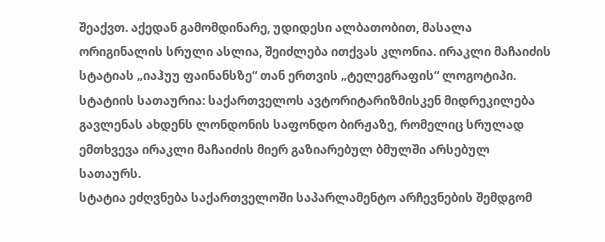შეაქვთ. აქედან გამომდინარე, უდიდესი ალბათობით, მასალა ორიგინალის სრული ასლია, შეიძლება ითქვას კლონია. ირაკლი მაჩაიძის სტატიას „იაჰუუ ფაინანსზე“ თან ერთვის „ტელეგრაფის“ ლოგოტიპი. სტატიის სათაურია: საქართველოს ავტორიტარიზმისკენ მიდრეკილება გავლენას ახდენს ლონდონის საფონდო ბირჟაზე, რომელიც სრულად ემთხვევა ირაკლი მაჩაიძის მიერ გაზიარებულ ბმულში არსებულ სათაურს.
სტატია ეძღვნება საქართველოში საპარლამენტო არჩევნების შემდგომ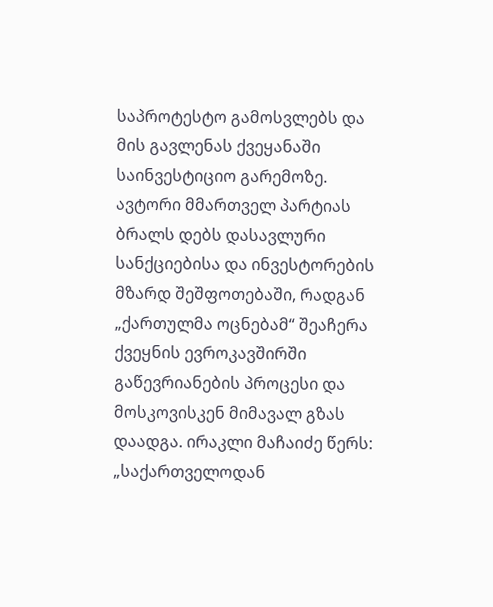საპროტესტო გამოსვლებს და მის გავლენას ქვეყანაში საინვესტიციო გარემოზე. ავტორი მმართველ პარტიას ბრალს დებს დასავლური სანქციებისა და ინვესტორების მზარდ შეშფოთებაში, რადგან „ქართულმა ოცნებამ“ შეაჩერა ქვეყნის ევროკავშირში გაწევრიანების პროცესი და მოსკოვისკენ მიმავალ გზას დაადგა. ირაკლი მაჩაიძე წერს: „საქართველოდან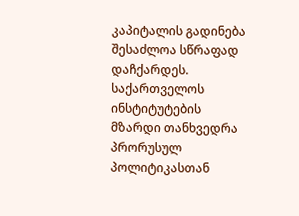კაპიტალის გადინება შესაძლოა სწრაფად დაჩქარდეს. საქართველოს ინსტიტუტების მზარდი თანხვედრა პრორუსულ პოლიტიკასთან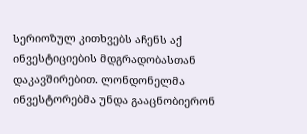სერიოზულ კითხვებს აჩენს აქ ინვესტიციების მდგრადობასთან დაკავშირებით. ლონდონელმა ინვესტორებმა უნდა გააცნობიერონ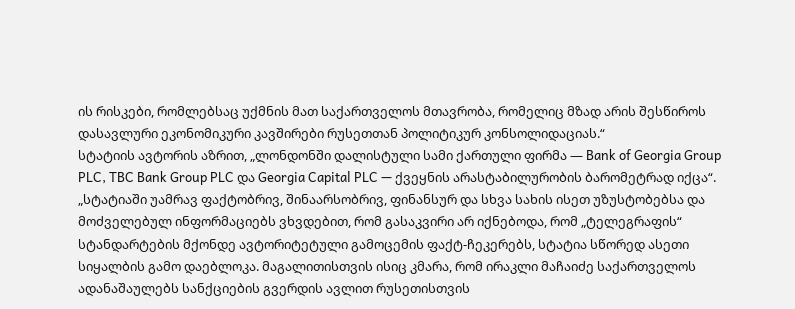ის რისკები, რომლებსაც უქმნის მათ საქართველოს მთავრობა, რომელიც მზად არის შესწიროს დასავლური ეკონომიკური კავშირები რუსეთთან პოლიტიკურ კონსოლიდაციას.“
სტატიის ავტორის აზრით, „ლონდონში დალისტული სამი ქართული ფირმა — Bank of Georgia Group PLC, TBC Bank Group PLC და Georgia Capital PLC — ქვეყნის არასტაბილურობის ბარომეტრად იქცა“.
„სტატიაში უამრავ ფაქტობრივ, შინაარსობრივ, ფინანსურ და სხვა სახის ისეთ უზუსტობებსა და მოძველებულ ინფორმაციებს ვხვდებით, რომ გასაკვირი არ იქნებოდა, რომ „ტელეგრაფის“ სტანდარტების მქონდე ავტორიტეტული გამოცემის ფაქტ-ჩეკერებს, სტატია სწორედ ასეთი სიყალბის გამო დაებლოკა. მაგალითისთვის ისიც კმარა, რომ ირაკლი მაჩაიძე საქართველოს ადანაშაულებს სანქციების გვერდის ავლით რუსეთისთვის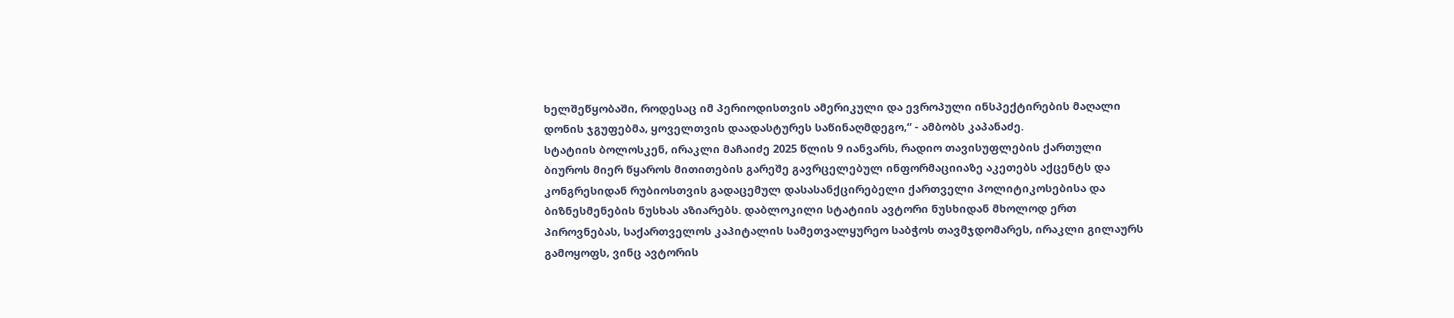ხელშეწყობაში, როდესაც იმ პერიოდისთვის ამერიკული და ევროპული ინსპექტირების მაღალი დონის ჯგუფებმა, ყოველთვის დაადასტურეს საწინაღმდეგო,“ - ამბობს კაპანაძე.
სტატიის ბოლოსკენ, ირაკლი მაჩაიძე 2025 წლის 9 იანვარს, რადიო თავისუფლების ქართული ბიუროს მიერ წყაროს მითითების გარეშე გავრცელებულ ინფორმაციიაზე აკეთებს აქცენტს და კონგრესიდან რუბიოსთვის გადაცემულ დასასანქცირებელი ქართველი პოლიტიკოსებისა და ბიზნესმენების ნუსხას აზიარებს. დაბლოკილი სტატიის ავტორი ნუსხიდან მხოლოდ ერთ პიროვნებას, საქართველოს კაპიტალის სამეთვალყურეო საბჭოს თავმჯდომარეს, ირაკლი გილაურს გამოყოფს, ვინც ავტორის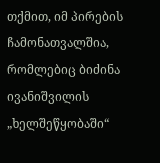თქმით, იმ პირების ჩამონათვალშია, რომლებიც ბიძინა ივანიშვილის „ხელშეწყობაში“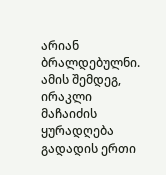არიან ბრალდებულნი.
ამის შემდეგ, ირაკლი მაჩაიძის ყურადღება გადადის ერთი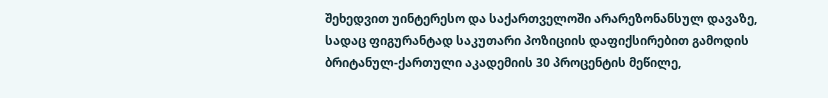შეხედვით უინტერესო და საქართველოში არარეზონანსულ დავაზე, სადაც ფიგურანტად საკუთარი პოზიციის დაფიქსირებით გამოდის ბრიტანულ-ქართული აკადემიის 30 პროცენტის მეწილე,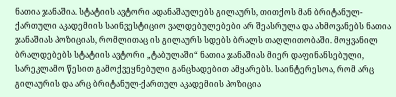ნათია ჯანაშია. სტატიის ავტორი ადანაშაულებს გილაურს, თითქოს მან ბრიტანულ-ქართული აკადემიის საინვესტიციო ვალდებულებები არ შეასრულა და ახმოვანებს ნათია ჯანაშიას პოზიციას, რომლითაც ის გილაურს სდებს ბრალს თაღლითობაში. მოყვანილ ბრალდებებს სტატიის ავტორი „ტაბულაში“ ნათია ჯანაშიას მიერ დაფინანსებული, სარეკლამო წესით გამოქვეყნებული განცხადებით ამყარებს. საინტერესოა, რომ არც გილაურის და არც ბრიტანულ-ქართულ აკადემიის პოზიცია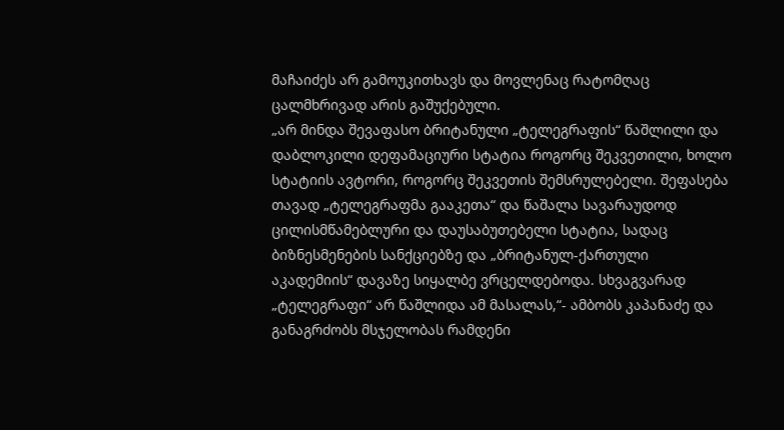მაჩაიძეს არ გამოუკითხავს და მოვლენაც რატომღაც ცალმხრივად არის გაშუქებული.
„არ მინდა შევაფასო ბრიტანული „ტელეგრაფის“ წაშლილი და დაბლოკილი დეფამაციური სტატია როგორც შეკვეთილი, ხოლო სტატიის ავტორი, როგორც შეკვეთის შემსრულებელი. შეფასება თავად „ტელეგრაფმა გააკეთა“ და წაშალა სავარაუდოდ ცილისმწამებლური და დაუსაბუთებელი სტატია, სადაც ბიზნესმენების სანქციებზე და „ბრიტანულ-ქართული აკადემიის“ დავაზე სიყალბე ვრცელდებოდა. სხვაგვარად „ტელეგრაფი“ არ წაშლიდა ამ მასალას,“- ამბობს კაპანაძე და განაგრძობს მსჯელობას რამდენი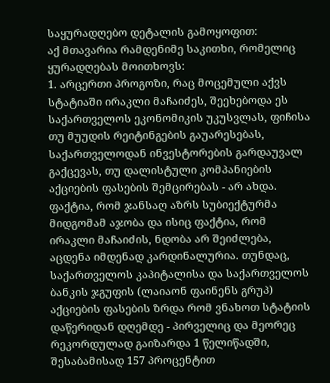საყურადღებო დეტალის გამოყოფით:
აქ მთავარია რამდენიმე საკითხი, რომელიც ყურადღებას მოითხოვს:
1. არცერთი პროგოზი, რაც მოცემული აქვს სტატიაში ირაკლი მაჩაიძეს, შეეხებოდა ეს საქართველოს ეკონომიკის უკუსვლას, ფიჩისა თუ მუუდის რეიტინგების გაუარესებას, საქართველოდან ინვესტორების გარდაუვალ გაქცევას, თუ დალისტული კომპანიების აქციების ფასების შემცირებას - არ ახდა. ფაქტია, რომ ჯანსაღ აზრს სუბიექტურმა მიდგომამ აჯობა და ისიც ფაქტია, რომ ირაკლი მაჩაიძის, ნდობა არ შეიძლება, აცდენა იმდენად კარდინალურია. თუნდაც, საქართველოს კაპიტალისა და საქართველოს ბანკის ჯგუფის (ლაიაონ ფაინენს გრუპ) აქციების ფასების ზრდა რომ ვნახოთ სტატიის დაწერიდან დღემდე - პირველიც და მეორეც რეკორდულად გაიზარდა 1 წელიწადში, შესაბამისად 157 პროცენტით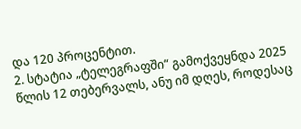და 120 პროცენტით.
2. სტატია „ტელეგრაფში“ გამოქვეყნდა 2025 წლის 12 თებერვალს, ანუ იმ დღეს, როდესაც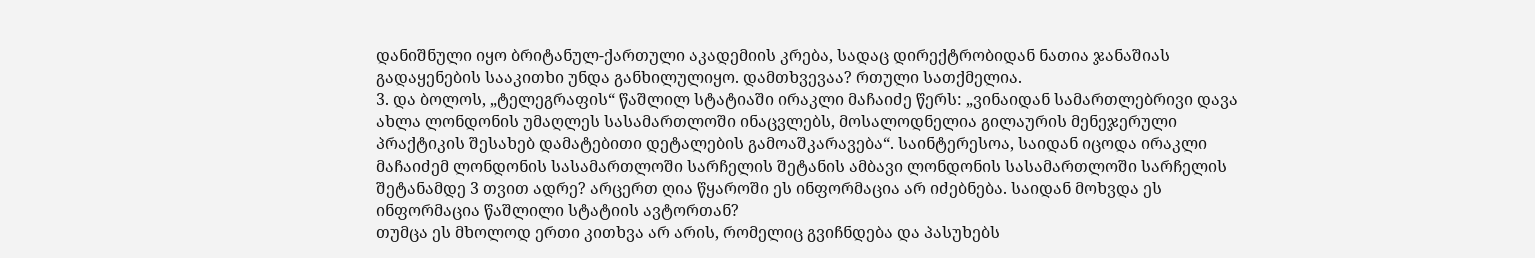დანიშნული იყო ბრიტანულ-ქართული აკადემიის კრება, სადაც დირექტრობიდან ნათია ჯანაშიას გადაყენების სააკითხი უნდა განხილულიყო. დამთხვევაა? რთული სათქმელია.
3. და ბოლოს, „ტელეგრაფის“ წაშლილ სტატიაში ირაკლი მაჩაიძე წერს: „ვინაიდან სამართლებრივი დავა ახლა ლონდონის უმაღლეს სასამართლოში ინაცვლებს, მოსალოდნელია გილაურის მენეჯერული პრაქტიკის შესახებ დამატებითი დეტალების გამოაშკარავება“. საინტერესოა, საიდან იცოდა ირაკლი მაჩაიძემ ლონდონის სასამართლოში სარჩელის შეტანის ამბავი ლონდონის სასამართლოში სარჩელის შეტანამდე 3 თვით ადრე? არცერთ ღია წყაროში ეს ინფორმაცია არ იძებნება. საიდან მოხვდა ეს ინფორმაცია წაშლილი სტატიის ავტორთან?
თუმცა ეს მხოლოდ ერთი კითხვა არ არის, რომელიც გვიჩნდება და პასუხებს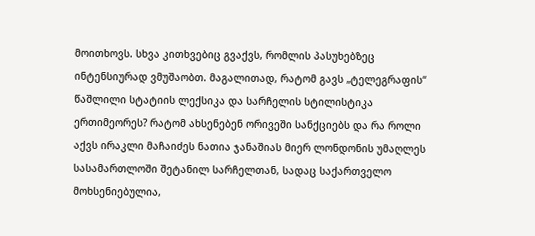მოითხოვს. სხვა კითხვებიც გვაქვს, რომლის პასუხებზეც ინტენსიურად ვმუშაობთ. მაგალითად, რატომ გავს „ტელეგრაფის“ წაშლილი სტატიის ლექსიკა და სარჩელის სტილისტიკა ერთიმეორეს? რატომ ახსენებენ ორივეში სანქციებს და რა როლი აქვს ირაკლი მაჩაიძეს ნათია ჯანაშიას მიერ ლონდონის უმაღლეს სასამართლოში შეტანილ სარჩელთან, სადაც საქართველო მოხსენიებულია,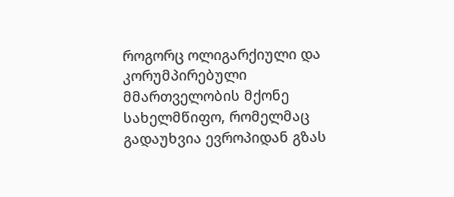როგორც ოლიგარქიული და კორუმპირებული მმართველობის მქონე სახელმწიფო, რომელმაც გადაუხვია ევროპიდან გზას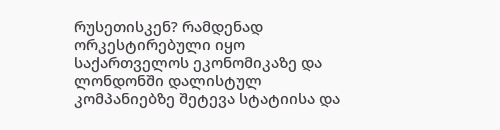რუსეთისკენ? რამდენად ორკესტირებული იყო საქართველოს ეკონომიკაზე და ლონდონში დალისტულ კომპანიებზე შეტევა სტატიისა და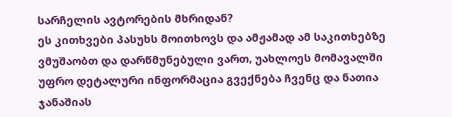სარჩელის ავტორების მხრიდან?
ეს კითხვები პასუხს მოითხოვს და ამჟამად ამ საკითხებზე ვმუშაობთ და დარწმუნებული ვართ, უახლოეს მომავალში უფრო დეტალური ინფორმაცია გვექნება ჩვენც და ნათია ჯანაშიას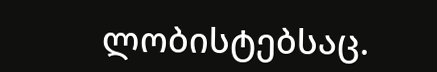ლობისტებსაც.